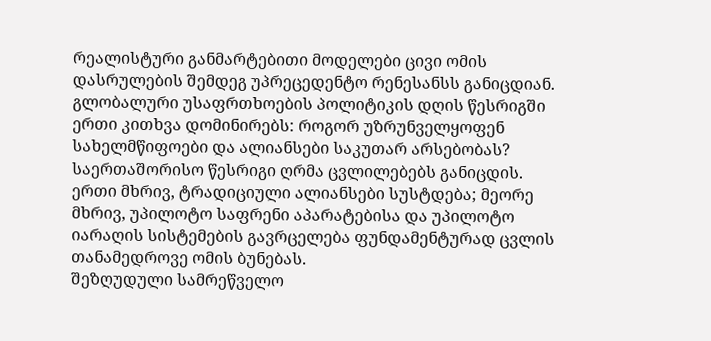რეალისტური განმარტებითი მოდელები ცივი ომის დასრულების შემდეგ უპრეცედენტო რენესანსს განიცდიან. გლობალური უსაფრთხოების პოლიტიკის დღის წესრიგში ერთი კითხვა დომინირებს: როგორ უზრუნველყოფენ სახელმწიფოები და ალიანსები საკუთარ არსებობას?
საერთაშორისო წესრიგი ღრმა ცვლილებებს განიცდის. ერთი მხრივ, ტრადიციული ალიანსები სუსტდება; მეორე მხრივ, უპილოტო საფრენი აპარატებისა და უპილოტო იარაღის სისტემების გავრცელება ფუნდამენტურად ცვლის თანამედროვე ომის ბუნებას.
შეზღუდული სამრეწველო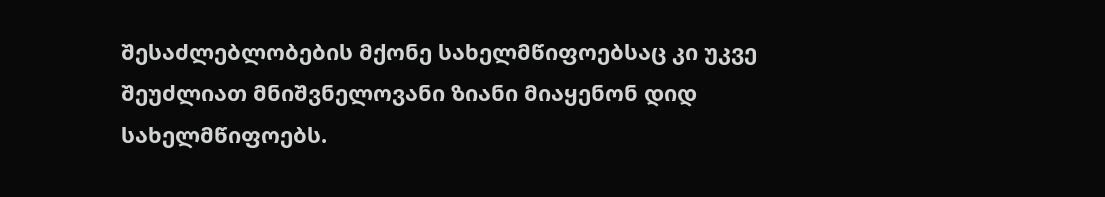შესაძლებლობების მქონე სახელმწიფოებსაც კი უკვე შეუძლიათ მნიშვნელოვანი ზიანი მიაყენონ დიდ სახელმწიფოებს.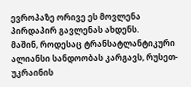ევროპაზე ორივე ეს მოვლენა პირდაპირ გავლენას ახდენს.
მაშინ, როდესაც ტრანსატლანტიკური ალიანსი სანდოობას კარგავს, რუსეთ-უკრაინის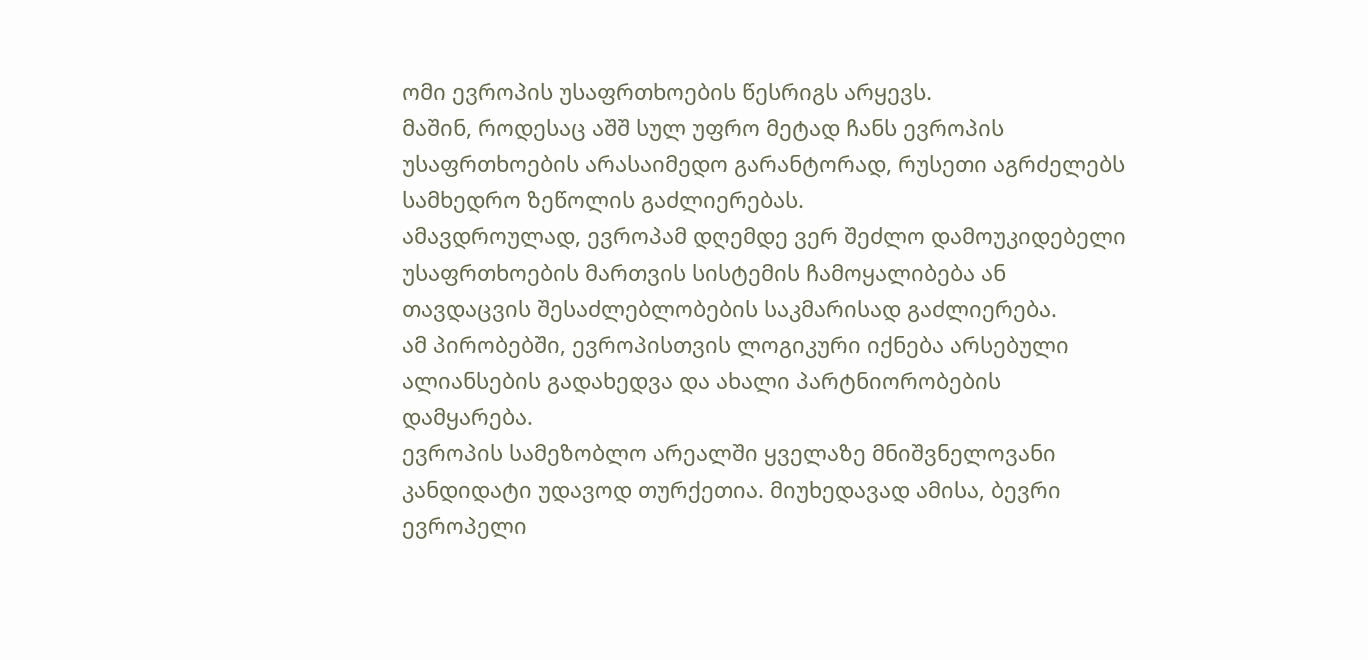ომი ევროპის უსაფრთხოების წესრიგს არყევს.
მაშინ, როდესაც აშშ სულ უფრო მეტად ჩანს ევროპის უსაფრთხოების არასაიმედო გარანტორად, რუსეთი აგრძელებს სამხედრო ზეწოლის გაძლიერებას.
ამავდროულად, ევროპამ დღემდე ვერ შეძლო დამოუკიდებელი უსაფრთხოების მართვის სისტემის ჩამოყალიბება ან თავდაცვის შესაძლებლობების საკმარისად გაძლიერება.
ამ პირობებში, ევროპისთვის ლოგიკური იქნება არსებული ალიანსების გადახედვა და ახალი პარტნიორობების დამყარება.
ევროპის სამეზობლო არეალში ყველაზე მნიშვნელოვანი კანდიდატი უდავოდ თურქეთია. მიუხედავად ამისა, ბევრი ევროპელი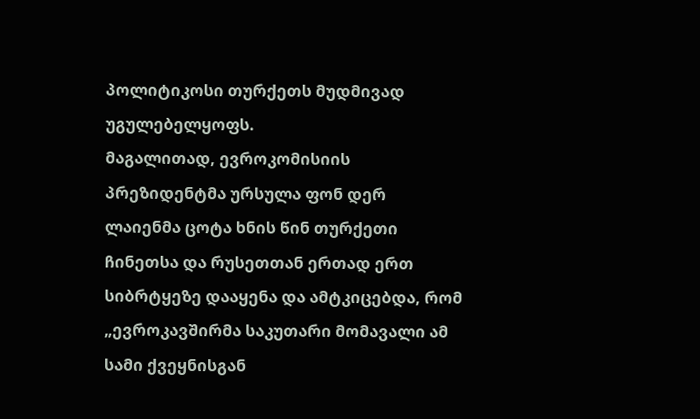პოლიტიკოსი თურქეთს მუდმივად უგულებელყოფს.
მაგალითად, ევროკომისიის პრეზიდენტმა ურსულა ფონ დერ ლაიენმა ცოტა ხნის წინ თურქეთი ჩინეთსა და რუსეთთან ერთად ერთ სიბრტყეზე დააყენა და ამტკიცებდა, რომ „ევროკავშირმა საკუთარი მომავალი ამ სამი ქვეყნისგან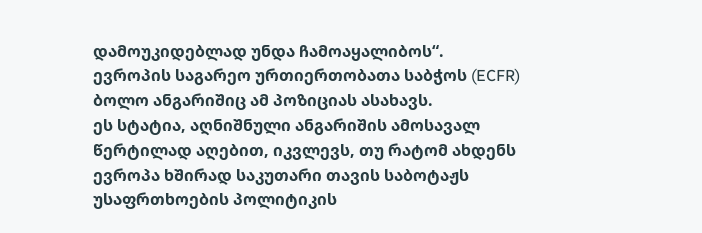დამოუკიდებლად უნდა ჩამოაყალიბოს“. ევროპის საგარეო ურთიერთობათა საბჭოს (ECFR) ბოლო ანგარიშიც ამ პოზიციას ასახავს.
ეს სტატია, აღნიშნული ანგარიშის ამოსავალ წერტილად აღებით, იკვლევს, თუ რატომ ახდენს ევროპა ხშირად საკუთარი თავის საბოტაჟს უსაფრთხოების პოლიტიკის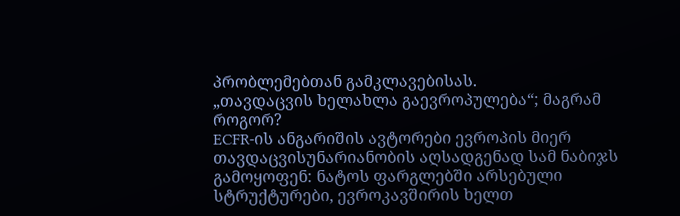პრობლემებთან გამკლავებისას.
„თავდაცვის ხელახლა გაევროპულება“; მაგრამ როგორ?
ECFR-ის ანგარიშის ავტორები ევროპის მიერ თავდაცვისუნარიანობის აღსადგენად სამ ნაბიჯს გამოყოფენ: ნატოს ფარგლებში არსებული სტრუქტურები, ევროკავშირის ხელთ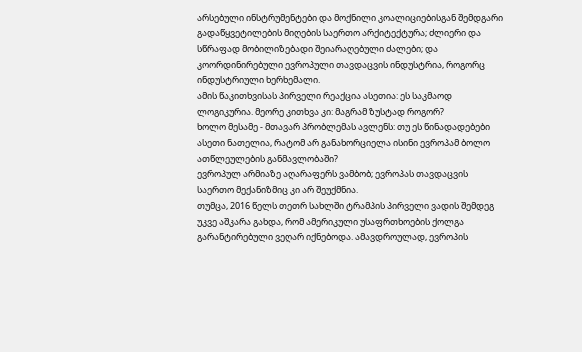არსებული ინსტრუმენტები და მოქნილი კოალიციებისგან შემდგარი გადაწყვეტილების მიღების საერთო არქიტექტურა; ძლიერი და სწრაფად მობილიზებადი შეიარაღებული ძალები; და კოორდინირებული ევროპული თავდაცვის ინდუსტრია, როგორც ინდუსტრიული ხერხემალი.
ამის წაკითხვისას პირველი რეაქცია ასეთია: ეს საკმაოდ ლოგიკურია. მეორე კითხვა კი: მაგრამ ზუსტად როგორ?
ხოლო მესამე - მთავარ პრობლემას ავლენს: თუ ეს წინადადებები ასეთი ნათელია, რატომ არ განახორციელა ისინი ევროპამ ბოლო ათწლეულების განმავლობაში?
ევროპულ არმიაზე აღარაფერს ვამბობ; ევროპას თავდაცვის საერთო მექანიზმიც კი არ შეუქმნია.
თუმცა, 2016 წელს თეთრ სახლში ტრამპის პირველი ვადის შემდეგ უკვე აშკარა გახდა, რომ ამერიკული უსაფრთხოების ქოლგა გარანტირებული ვეღარ იქნებოდა. ამავდროულად, ევროპის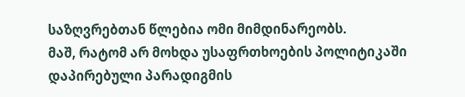საზღვრებთან წლებია ომი მიმდინარეობს.
მაშ, რატომ არ მოხდა უსაფრთხოების პოლიტიკაში დაპირებული პარადიგმის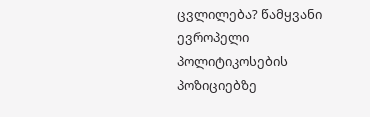ცვლილება? წამყვანი ევროპელი პოლიტიკოსების პოზიციებზე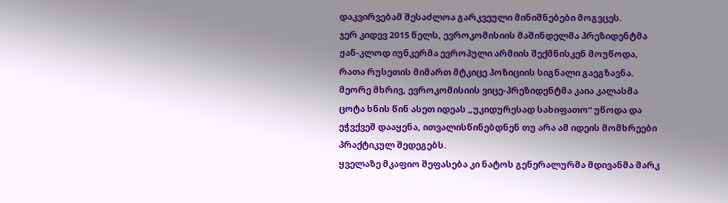დაკვირვებამ შესაძლოა გარკვეული მინიშნებები მოგვცეს.
ჯერ კიდევ 2015 წელს, ევროკომისიის მაშინდელმა პრეზიდენტმა ჟან-კლოდ იუნკერმა ევროპული არმიის შექმნისკენ მოუწოდა, რათა რუსეთის მიმართ მტკიცე პოზიციის სიგნალი გაეგზავნა. მეორე მხრივ, ევროკომისიის ვიცე-პრეზიდენტმა კაია კალასმა ცოტა ხნის წინ ასეთ იდეას „უკიდურესად სახიფათო“ უწოდა და ეჭვქვეშ დააყენა, ითვალისწინებდნენ თუ არა ამ იდეის მომხრეები პრაქტიკულ შედეგებს.
ყველაზე მკაფიო შეფასება კი ნატოს გენერალურმა მდივანმა მარკ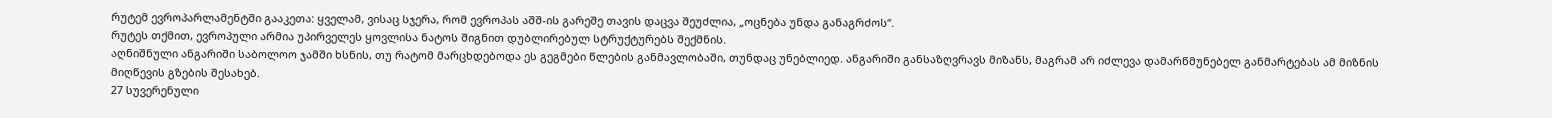რუტემ ევროპარლამენტში გააკეთა: ყველამ, ვისაც სჯერა, რომ ევროპას აშშ-ის გარეშე თავის დაცვა შეუძლია, „ოცნება უნდა განაგრძოს“.
რუტეს თქმით, ევროპული არმია უპირველეს ყოვლისა ნატოს შიგნით დუბლირებულ სტრუქტურებს შექმნის.
აღნიშნული ანგარიში საბოლოო ჯამში ხსნის, თუ რატომ მარცხდებოდა ეს გეგმები წლების განმავლობაში, თუნდაც უნებლიედ. ანგარიში განსაზღვრავს მიზანს, მაგრამ არ იძლევა დამარწმუნებელ განმარტებას ამ მიზნის მიღწევის გზების შესახებ.
27 სუვერენული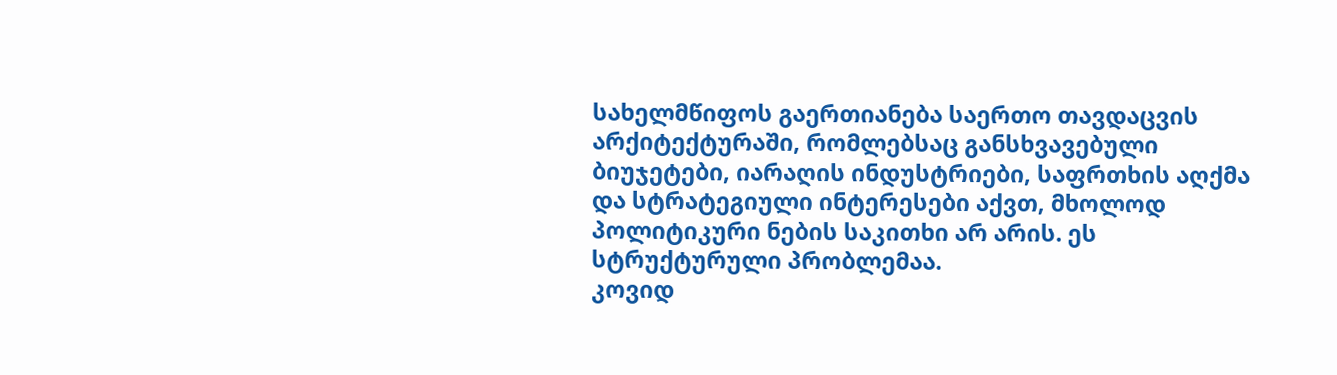სახელმწიფოს გაერთიანება საერთო თავდაცვის არქიტექტურაში, რომლებსაც განსხვავებული ბიუჯეტები, იარაღის ინდუსტრიები, საფრთხის აღქმა და სტრატეგიული ინტერესები აქვთ, მხოლოდ პოლიტიკური ნების საკითხი არ არის. ეს სტრუქტურული პრობლემაა.
კოვიდ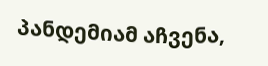პანდემიამ აჩვენა,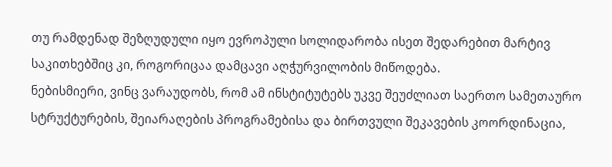თუ რამდენად შეზღუდული იყო ევროპული სოლიდარობა ისეთ შედარებით მარტივ საკითხებშიც კი, როგორიცაა დამცავი აღჭურვილობის მიწოდება.
ნებისმიერი, ვინც ვარაუდობს, რომ ამ ინსტიტუტებს უკვე შეუძლიათ საერთო სამეთაურო სტრუქტურების, შეიარაღების პროგრამებისა და ბირთვული შეკავების კოორდინაცია,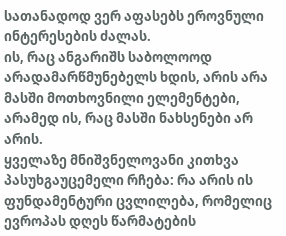სათანადოდ ვერ აფასებს ეროვნული ინტერესების ძალას.
ის, რაც ანგარიშს საბოლოოდ არადამარწმუნებელს ხდის, არის არა მასში მოთხოვნილი ელემენტები, არამედ ის, რაც მასში ნახსენები არ არის.
ყველაზე მნიშვნელოვანი კითხვა პასუხგაუცემელი რჩება: რა არის ის ფუნდამენტური ცვლილება, რომელიც ევროპას დღეს წარმატების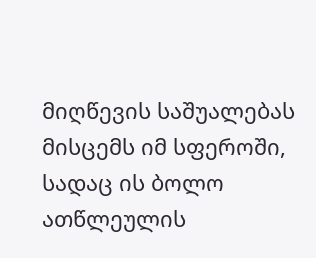მიღწევის საშუალებას მისცემს იმ სფეროში, სადაც ის ბოლო ათწლეულის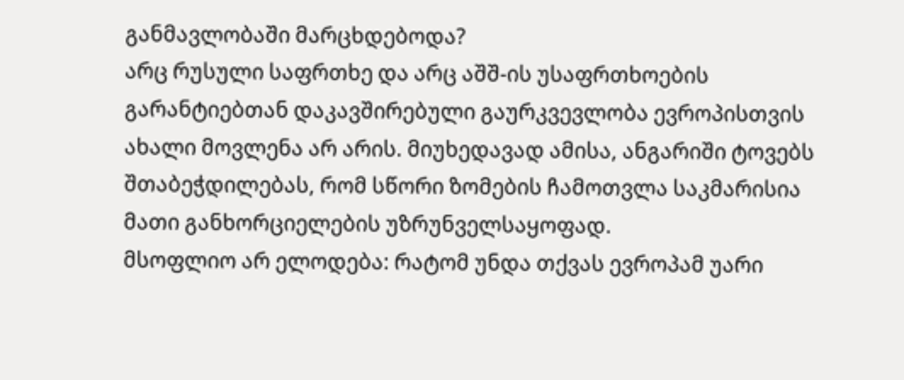განმავლობაში მარცხდებოდა?
არც რუსული საფრთხე და არც აშშ-ის უსაფრთხოების გარანტიებთან დაკავშირებული გაურკვევლობა ევროპისთვის ახალი მოვლენა არ არის. მიუხედავად ამისა, ანგარიში ტოვებს შთაბეჭდილებას, რომ სწორი ზომების ჩამოთვლა საკმარისია მათი განხორციელების უზრუნველსაყოფად.
მსოფლიო არ ელოდება: რატომ უნდა თქვას ევროპამ უარი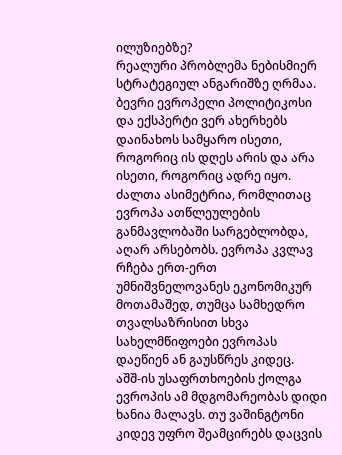ილუზიებზე?
რეალური პრობლემა ნებისმიერ სტრატეგიულ ანგარიშზე ღრმაა. ბევრი ევროპელი პოლიტიკოსი და ექსპერტი ვერ ახერხებს დაინახოს სამყარო ისეთი, როგორიც ის დღეს არის და არა ისეთი, როგორიც ადრე იყო.
ძალთა ასიმეტრია, რომლითაც ევროპა ათწლეულების განმავლობაში სარგებლობდა, აღარ არსებობს. ევროპა კვლავ რჩება ერთ-ერთ უმნიშვნელოვანეს ეკონომიკურ მოთამაშედ, თუმცა სამხედრო თვალსაზრისით სხვა სახელმწიფოები ევროპას დაეწიენ ან გაუსწრეს კიდეც.
აშშ-ის უსაფრთხოების ქოლგა ევროპის ამ მდგომარეობას დიდი ხანია მალავს. თუ ვაშინგტონი კიდევ უფრო შეამცირებს დაცვის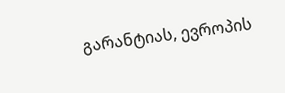გარანტიას, ევროპის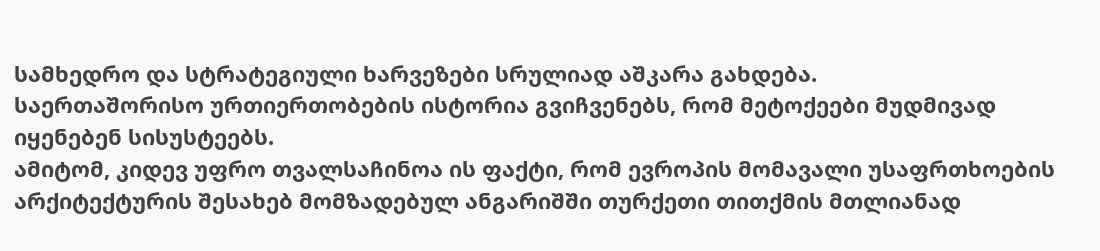სამხედრო და სტრატეგიული ხარვეზები სრულიად აშკარა გახდება.
საერთაშორისო ურთიერთობების ისტორია გვიჩვენებს, რომ მეტოქეები მუდმივად იყენებენ სისუსტეებს.
ამიტომ, კიდევ უფრო თვალსაჩინოა ის ფაქტი, რომ ევროპის მომავალი უსაფრთხოების არქიტექტურის შესახებ მომზადებულ ანგარიშში თურქეთი თითქმის მთლიანად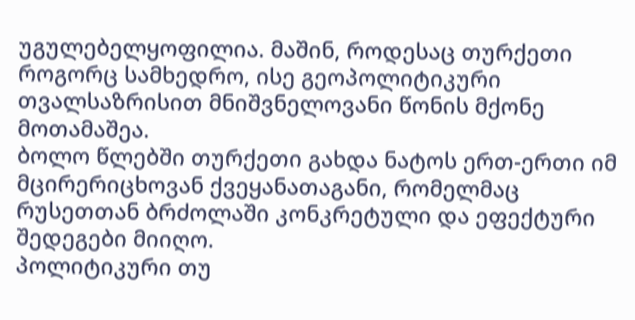უგულებელყოფილია. მაშინ, როდესაც თურქეთი როგორც სამხედრო, ისე გეოპოლიტიკური თვალსაზრისით მნიშვნელოვანი წონის მქონე მოთამაშეა.
ბოლო წლებში თურქეთი გახდა ნატოს ერთ-ერთი იმ მცირერიცხოვან ქვეყანათაგანი, რომელმაც რუსეთთან ბრძოლაში კონკრეტული და ეფექტური შედეგები მიიღო.
პოლიტიკური თუ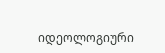იდეოლოგიური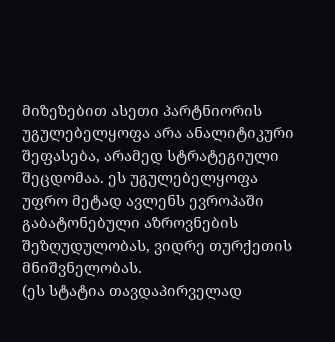მიზეზებით ასეთი პარტნიორის უგულებელყოფა არა ანალიტიკური შეფასება, არამედ სტრატეგიული შეცდომაა. ეს უგულებელყოფა უფრო მეტად ავლენს ევროპაში გაბატონებული აზროვნების შეზღუდულობას, ვიდრე თურქეთის მნიშვნელობას.
(ეს სტატია თავდაპირველად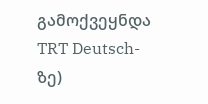გამოქვეყნდა TRT Deutsch-ზე)